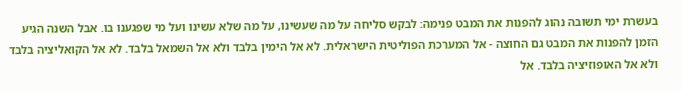בעשרת ימי תשובה נהוג להפנות את המבט פנימה: לבקש סליחה על מה שעשינו, על מה שלא עשינו ועל מי שפגענו בו. אבל השנה הגיע הזמן להפנות את המבט גם החוצה - אל המערכת הפוליטית הישראלית. לא אל הימין בלבד ולא אל השמאל בלבד. לא אל הקואליציה בלבד ולא אל האופוזיציה בלבד. אל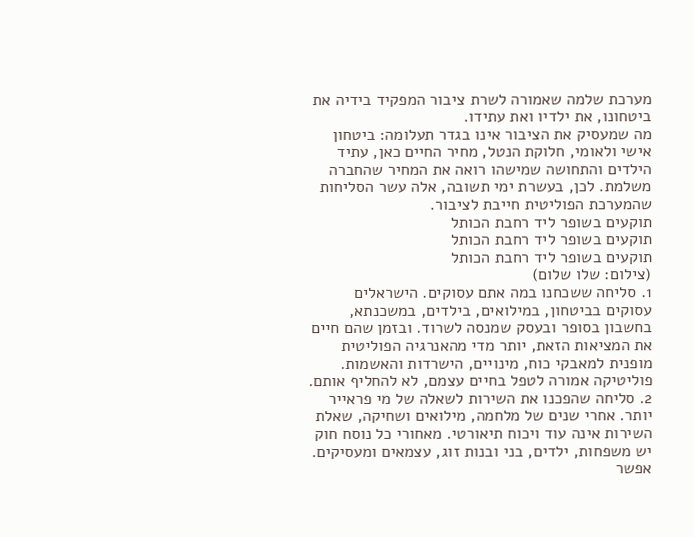מערכת שלמה שאמורה לשרת ציבור המפקיד בידיה את ביטחונו, את ילדיו ואת עתידו.
מה שמעסיק את הציבור אינו בגדר תעלומה: ביטחון אישי ולאומי, חלוקת הנטל, מחיר החיים כאן, עתיד הילדים והתחושה שמישהו רואה את המחיר שהחברה משלמת. לכן, בעשרת ימי תשובה, אלה עשר הסליחות שהמערכת הפוליטית חייבת לציבור.
תוקעים בשופר ליד רחבת הכותל
תוקעים בשופר ליד רחבת הכותל
תוקעים בשופר ליד רחבת הכותל
(צילום: שלו שלום)
1. סליחה ששכחנו במה אתם עסוקים. הישראלים עסוקים בביטחון, במילואים, בילדים, במשכנתא, בחשבון בסופר ובעסק שמנסה לשרוד. ובזמן שהם חיים את המציאות הזאת, יותר מדי מהאנרגיה הפוליטית מופנית למאבקי כוח, מינויים, הישרדות והאשמות. פוליטיקה אמורה לטפל בחיים עצמם, לא להחליף אותם.
2. סליחה שהפכנו את השירות לשאלה של מי פראייר יותר. אחרי שנים של מלחמה, מילואים ושחיקה, שאלת השירות אינה עוד ויכוח תיאורטי. מאחורי כל נוסח חוק יש משפחות, ילדים, בני ובנות זוג, עצמאים ומעסיקים. אפשר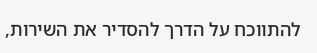להתווכח על הדרך להסדיר את השירות,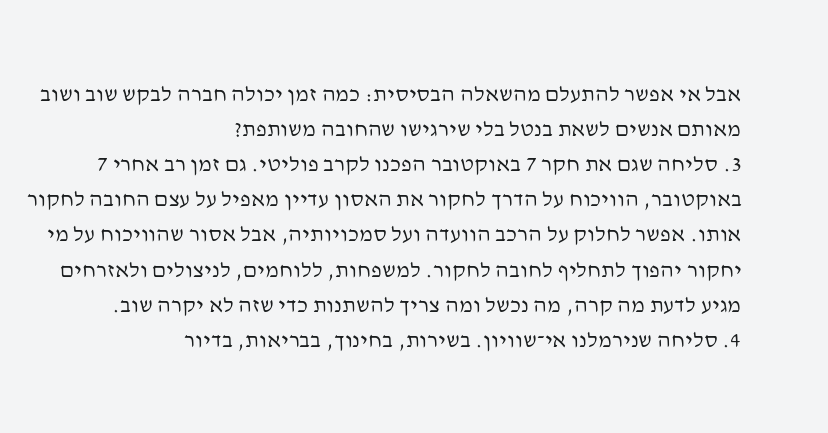אבל אי אפשר להתעלם מהשאלה הבסיסית: כמה זמן יכולה חברה לבקש שוב ושוב מאותם אנשים לשאת בנטל בלי שירגישו שהחובה משותפת?
3. סליחה שגם את חקר 7 באוקטובר הפכנו לקרב פוליטי. גם זמן רב אחרי 7 באוקטובר, הוויכוח על הדרך לחקור את האסון עדיין מאפיל על עצם החובה לחקור אותו. אפשר לחלוק על הרכב הוועדה ועל סמכויותיה, אבל אסור שהוויכוח על מי יחקור יהפוך לתחליף לחובה לחקור. למשפחות, ללוחמים, לניצולים ולאזרחים מגיע לדעת מה קרה, מה נכשל ומה צריך להשתנות כדי שזה לא יקרה שוב.
4. סליחה שנירמלנו אי־שוויון. בשירות, בחינוך, בבריאות, בדיור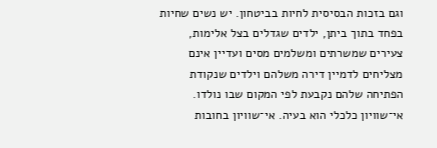וגם בזכות הבסיסית לחיות בביטחון. יש נשים שחיות בפחד בתוך ביתן, ילדים שגדלים בצל אלימות, צעירים שמשרתים ומשלמים מסים ועדיין אינם מצליחים לדמיין דירה משלהם וילדים שנקודת הפתיחה שלהם נקבעת לפי המקום שבו נולדו. אי־שוויון כלכלי הוא בעיה. אי־שוויון בחובות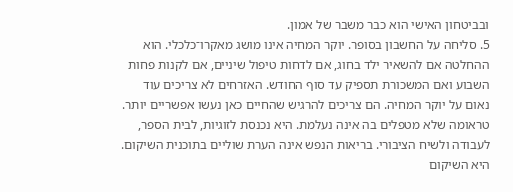ובביטחון האישי הוא כבר משבר של אמון.
5. סליחה על החשבון בסופר. יוקר המחיה אינו מושג מאקרו־כלכלי. הוא ההחלטה אם להשאיר ילד בחוג, אם לדחות טיפול שיניים, אם לקנות פחות השבוע ואם המשכורת תספיק עד סוף החודש. האזרחים לא צריכים עוד נאום על יוקר המחיה. הם צריכים להרגיש שהחיים כאן נעשו אפשריים יותר.
טראומה שלא מטפלים בה אינה נעלמת. היא נכנסת לזוגיות, לבית הספר, לעבודה ולשיח הציבורי. בריאות הנפש אינה הערת שוליים בתוכנית השיקום. היא השיקום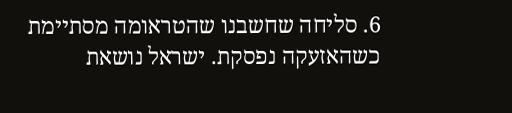6. סליחה שחשבנו שהטראומה מסתיימת כשהאזעקה נפסקת. ישראל נושאת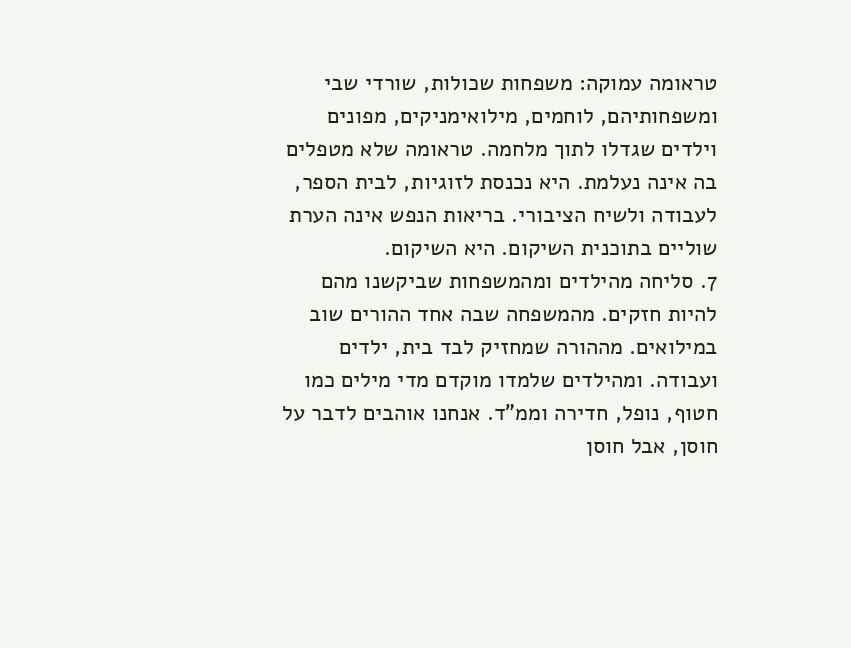טראומה עמוקה: משפחות שכולות, שורדי שבי ומשפחותיהם, לוחמים, מילואימניקים, מפונים וילדים שגדלו לתוך מלחמה. טראומה שלא מטפלים בה אינה נעלמת. היא נכנסת לזוגיות, לבית הספר, לעבודה ולשיח הציבורי. בריאות הנפש אינה הערת שוליים בתוכנית השיקום. היא השיקום.
7. סליחה מהילדים ומהמשפחות שביקשנו מהם להיות חזקים. מהמשפחה שבה אחד ההורים שוב במילואים. מההורה שמחזיק לבד בית, ילדים ועבודה. ומהילדים שלמדו מוקדם מדי מילים כמו חטוף, נופל, חדירה וממ"ד. אנחנו אוהבים לדבר על חוסן, אבל חוסן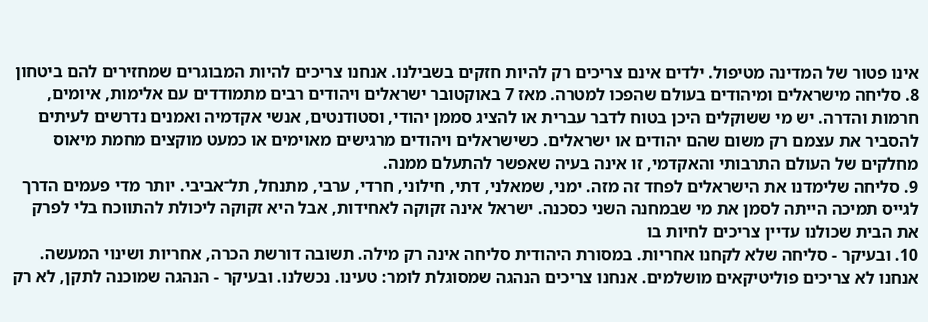אינו פטור של המדינה מטיפול. ילדים אינם צריכים רק להיות חזקים בשבילנו. אנחנו צריכים להיות המבוגרים שמחזירים להם ביטחון
8. סליחה מישראלים ומיהודים בעולם שהפכו למטרה. מאז 7 באוקטובר ישראלים ויהודים רבים מתמודדים עם אלימות, איומים, חרמות והדרה. יש מי ששוקלים היכן בטוח לדבר עברית או להציג סממן יהודי, וסטודנטים, אנשי אקדמיה ואמנים נדרשים לעיתים להסביר את עצמם רק משום שהם יהודים או ישראלים. כשישראלים ויהודים מרגישים מאוימים או כמעט מוקצים מחמת מיאוס מחלקים של העולם התרבותי והאקדמי, זו אינה בעיה שאפשר להתעלם ממנה.
9. סליחה שלימדנו את הישראלים לפחד זה מזה. ימני, שמאלני, דתי, חילוני, חרדי, ערבי, מתנחל, תל־אביבי. יותר מדי פעמים הדרך לגייס תמיכה הייתה לסמן את מי שבמחנה השני כסכנה. ישראל אינה זקוקה לאחידות, אבל היא זקוקה ליכולת להתווכח בלי לפרק את הבית שכולנו עדיין צריכים לחיות בו
10. ובעיקר - סליחה שלא לקחנו אחריות. במסורת היהודית סליחה אינה רק מילה. תשובה דורשת הכרה, אחריות ושינוי המעשה. אנחנו לא צריכים פוליטיקאים מושלמים. אנחנו צריכים הנהגה שמסוגלת לומר: טעינו. נכשלנו. ובעיקר - הנהגה שמוכנה לתקן, לא רק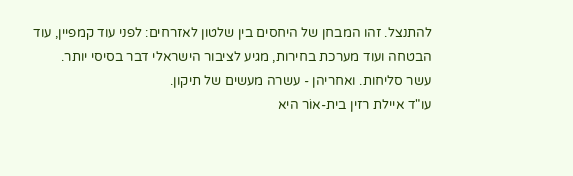להתנצל. זהו המבחן של היחסים בין שלטון לאזרחים: לפני עוד קמפיין, עוד הבטחה ועוד מערכת בחירות, מגיע לציבור הישראלי דבר בסיסי יותר.
עשר סליחות. ואחריהן - עשרה מעשים של תיקון.
עו"ד איילת רזין בית-אוֹר היא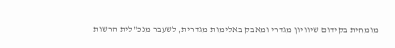מומחית בקידום שיוויון מגדרי ומאבק באלימות מגדרית, לשעבר מנכ"לית הרשות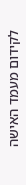לקידום מעמד האישה